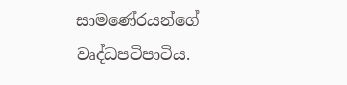සාමණේරයන්ගේ වෘද්ධපටිපාටිය.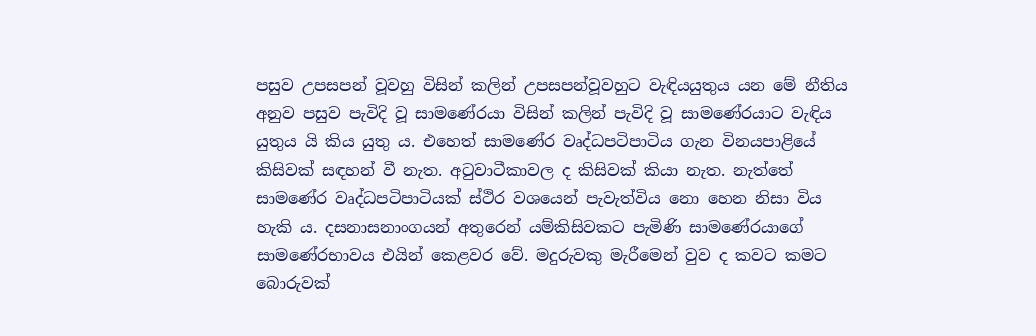පසුව උපසපන් වූවහු විසින් කලින් උපසපන්වූවහුට වැඳියයුතුය යන මේ නීතිය අනුව පසුව පැවිදි වූ සාමණේරයා විසින් කලින් පැවිදි වූ සාමණේරයාට වැඳිය යුතුය යි කිය යුතු ය. එහෙත් සාමණේර වෘද්ධපටිපාටිය ගැන විනයපාළියේ කිසිවක් සඳහන් වී නැත. අටුවාටීකාවල ද කිසිවක් කියා නැත. නැත්තේ සාමණේර වෘද්ධපටිපාටියක් ස්ථිර වශයෙන් පැවැත්විය නො හෙන නිසා විය හැකි ය. දසනාසනාංගයන් අතුරෙන් යම්කිසිවකට පැමිණි සාමණේරයාගේ සාමණේරභාවය එයින් කෙළවර වේ. මදුරුවකු මැරීමෙන් වුව ද කවට කමට බොරුවක්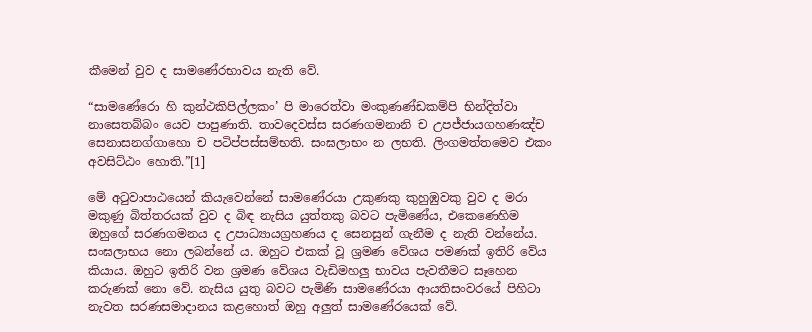කීමෙන් වුව ද සාමණේරභාවය නැති වේ.

“සාමණේරො හි කුන්ථකිපිල්ලකං’ පි මාරෙත්වා මංකුණණ්ඩකම්පි භින්දිත්වා නාසෙතබ්බං යෙව පාපුණාති. තාවදෙවස්ස සරණගමනානි ච උපජ්ජායගහණඤ්ච සෙනාසනග්ගාහො ච පටිප්පස්සම්භති. සංඝලාභං න ලභති. ලිංගමත්තමෙව එකං අවසිට්ඨං හොති.”[1]

මේ අටුවාපාඨයෙන් කියැවෙන්නේ සාමණේරයා උකුණකු කුහුඹුවකු වුව ද මරා මකුණු බිත්තරයක් වුව ද බිඳ නැසිය යුත්තකු බවට පැමිණේය, එකෙණෙහිම ඔහුගේ සරණගමනය ද උපාධ්‍යායග්‍ර‍හණය ද සෙනසුන් ගැනීම ද නැති වන්නේය. සංඝලාභය නො ලබන්නේ ය. ඔහුට එකක් වූ ශ්‍ර‍මණ වේශය පමණක් ඉතිරි වේය කියාය. ඔහුට ඉතිරි වන ශ්‍ර‍මණ වේශය වැඩිමහලු භාවය පැවතීමට සෑහෙන කරුණක් නො වේ. නැසිය යුතු බවට පැමිණි සාමණේරයා ආයතිසංවරයේ පිහිටා නැවත සරණසමාදානය කළහොත් ඔහු අලුත් සාමණේරයෙක් වේ.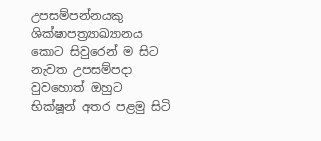උපසම්පන්නයකු ශික්ෂාපත්‍ර්‍යාඛ්‍යානය කොට සිවුරෙන් ම සිට නැවත උපසම්පදා වුවහොත් ඔහුට භික්ෂූන් අතර පළමු සිටි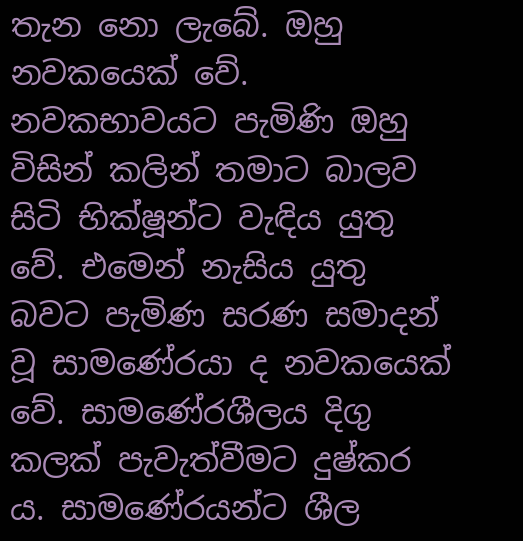තැන නො ලැබේ. ඔහු නවකයෙක් වේ. නවකභාවයට පැමිණි ඔහු විසින් කලින් තමාට බාලව සිටි භික්ෂූන්ට වැඳිය යුතු වේ. එමෙන් නැසිය යුතු බවට පැමිණ සරණ සමාදන් වූ සාමණේරයා ද නවකයෙක් වේ. සාමණේරශීලය දිගු කලක් පැවැත්වීමට දුෂ්කර ය. සාමණේරයන්ට ශීල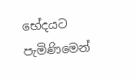භේදයට පැමිණිමෙන්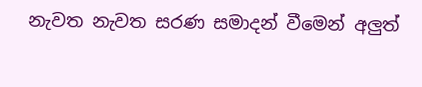නැවත නැවත සරණ සමාදන් වීමෙන් අලුත්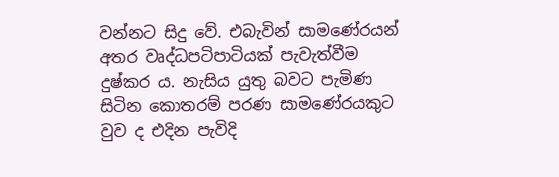වන්නට සිදු වේ. එබැවින් සාමණේරයන් අතර වෘද්ධපටිපාටියක් පැවැත්වීම දුෂ්කර ය. නැසිය යුතු බවට පැමිණ සිටින කොතරම් පරණ සාමණේරයකුට වුව ද එදින පැවිදි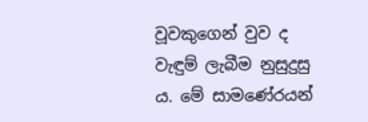වූවකුගෙන් වුව ද වැඳුම් ලැබීම නුසුදුසු ය. මේ සාමණේරයන්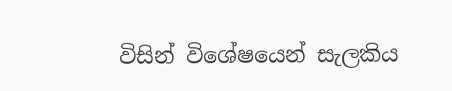විසින් විශේෂයෙන් සැලකිය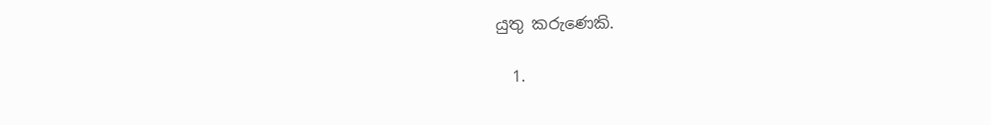යුතු කරුණෙකි.

  1.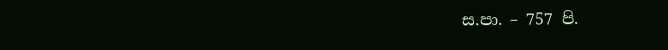ස.පා. – 757 පි.